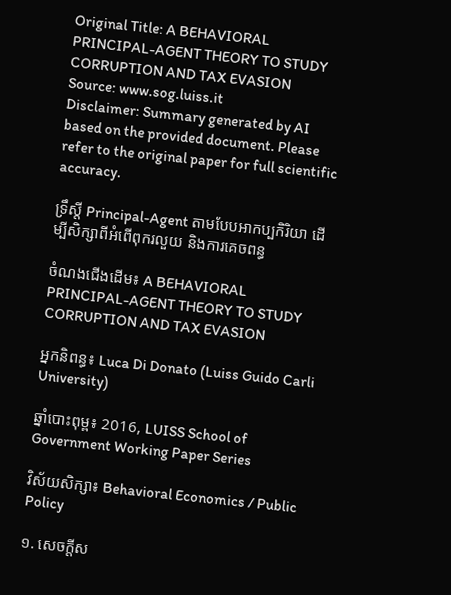Original Title: A BEHAVIORAL PRINCIPAL-AGENT THEORY TO STUDY CORRUPTION AND TAX EVASION
Source: www.sog.luiss.it
Disclaimer: Summary generated by AI based on the provided document. Please refer to the original paper for full scientific accuracy.

ទ្រឹស្តី Principal-Agent តាមបែបអាកប្បកិរិយា ដើម្បីសិក្សាពីអំពើពុករលួយ និងការគេចពន្ធ

ចំណងជើងដើម៖ A BEHAVIORAL PRINCIPAL-AGENT THEORY TO STUDY CORRUPTION AND TAX EVASION

អ្នកនិពន្ធ៖ Luca Di Donato (Luiss Guido Carli University)

ឆ្នាំបោះពុម្ព៖ 2016, LUISS School of Government Working Paper Series

វិស័យសិក្សា៖ Behavioral Economics / Public Policy

១. សេចក្តីស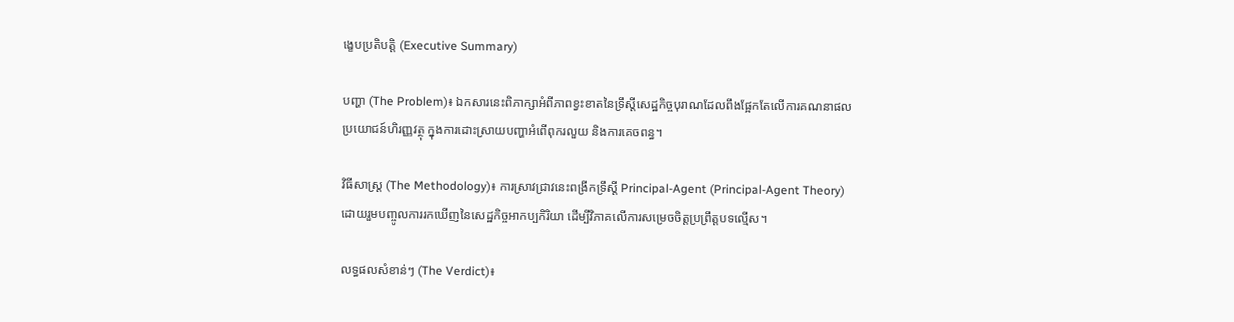ង្ខេបប្រតិបត្តិ (Executive Summary)

បញ្ហា (The Problem)៖ ឯកសារនេះពិភាក្សាអំពីភាពខ្វះខាតនៃទ្រឹស្តីសេដ្ឋកិច្ចបុរាណដែលពឹងផ្អែកតែលើការគណនាផលប្រយោជន៍ហិរញ្ញវត្ថុ ក្នុងការដោះស្រាយបញ្ហាអំពើពុករលួយ និងការគេចពន្ធ។

វិធីសាស្ត្រ (The Methodology)៖ ការស្រាវជ្រាវនេះពង្រីកទ្រឹស្តី Principal-Agent (Principal-Agent Theory) ដោយរួមបញ្ចូលការរកឃើញនៃសេដ្ឋកិច្ចអាកប្បកិរិយា ដើម្បីវិភាគលើការសម្រេចចិត្តប្រព្រឹត្តបទល្មើស។

លទ្ធផលសំខាន់ៗ (The Verdict)៖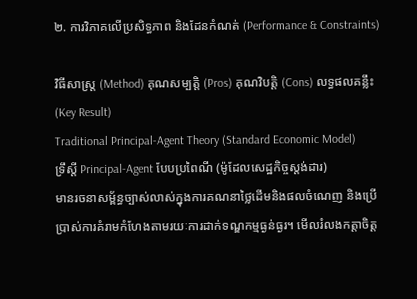២. ការវិភាគលើប្រសិទ្ធភាព និងដែនកំណត់ (Performance & Constraints)

វិធីសាស្ត្រ (Method) គុណសម្បត្តិ (Pros) គុណវិបត្តិ (Cons) លទ្ធផលគន្លឹះ (Key Result)
Traditional Principal-Agent Theory (Standard Economic Model)
ទ្រឹស្តី Principal-Agent បែបប្រពៃណី (ម៉ូដែលសេដ្ឋកិច្ចស្តង់ដារ)
មានរចនាសម្ព័ន្ធច្បាស់លាស់ក្នុងការគណនាថ្លៃដើមនិងផលចំណេញ និងប្រើប្រាស់ការគំរាមកំហែងតាមរយៈការដាក់ទណ្ឌកម្មធ្ងន់ធ្ងរ។ មើលរំលងកត្តាចិត្ត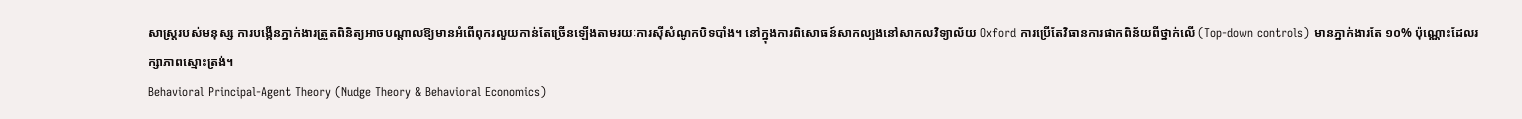សាស្ត្ររបស់មនុស្ស ការបង្កើនភ្នាក់ងារត្រួតពិនិត្យអាចបណ្តាលឱ្យមានអំពើពុករលួយកាន់តែច្រើនឡើងតាមរយៈការស៊ីសំណូកបិទបាំង។ នៅក្នុងការពិសោធន៍សាកល្បងនៅសាកលវិទ្យាល័យ Oxford ការប្រើតែវិធានការផាកពិន័យពីថ្នាក់លើ (Top-down controls) មានភ្នាក់ងារតែ ១០% ប៉ុណ្ណោះដែលរក្សាភាពស្មោះត្រង់។
Behavioral Principal-Agent Theory (Nudge Theory & Behavioral Economics)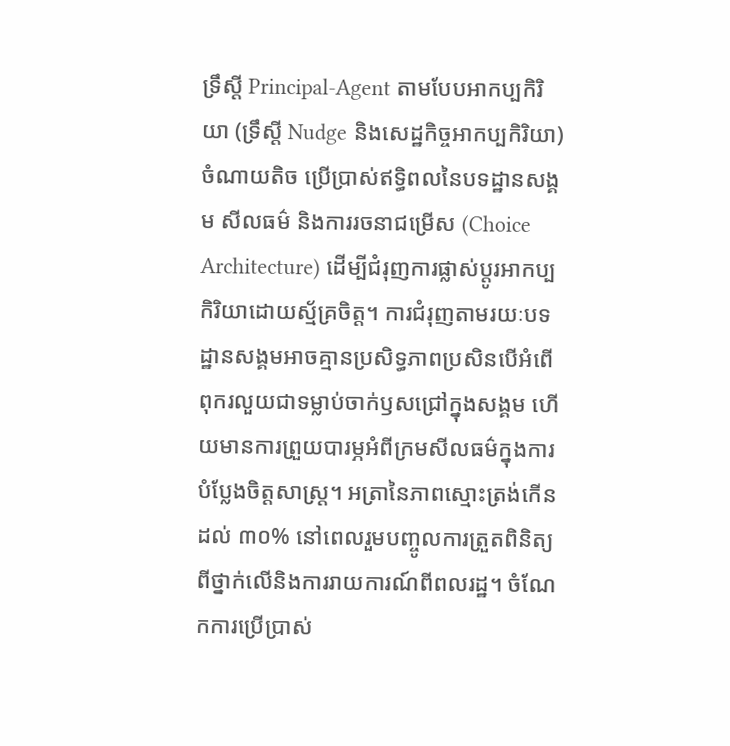ទ្រឹស្តី Principal-Agent តាមបែបអាកប្បកិរិយា (ទ្រឹស្តី Nudge និងសេដ្ឋកិច្ចអាកប្បកិរិយា)
ចំណាយតិច ប្រើប្រាស់ឥទ្ធិពលនៃបទដ្ឋានសង្គម សីលធម៌ និងការរចនាជម្រើស (Choice Architecture) ដើម្បីជំរុញការផ្លាស់ប្តូរអាកប្បកិរិយាដោយស្ម័គ្រចិត្ត។ ការជំរុញតាមរយៈបទដ្ឋានសង្គមអាចគ្មានប្រសិទ្ធភាពប្រសិនបើអំពើពុករលួយជាទម្លាប់ចាក់ឫសជ្រៅក្នុងសង្គម ហើយមានការព្រួយបារម្ភអំពីក្រមសីលធម៌ក្នុងការបំប្លែងចិត្តសាស្ត្រ។ អត្រានៃភាពស្មោះត្រង់កើនដល់ ៣០% នៅពេលរួមបញ្ចូលការត្រួតពិនិត្យពីថ្នាក់លើនិងការរាយការណ៍ពីពលរដ្ឋ។ ចំណែកការប្រើប្រាស់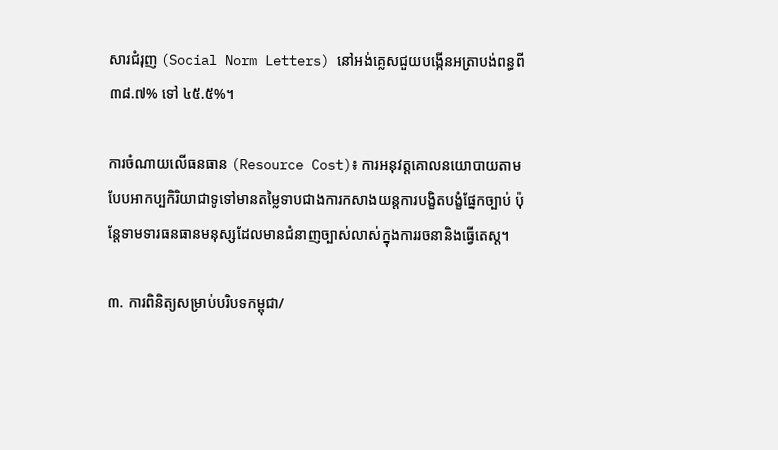សារជំរុញ (Social Norm Letters) នៅអង់គ្លេសជួយបង្កើនអត្រាបង់ពន្ធពី ៣៨.៧% ទៅ ៤៥.៥%។

ការចំណាយលើធនធាន (Resource Cost)៖ ការអនុវត្តគោលនយោបាយតាមបែបអាកប្បកិរិយាជាទូទៅមានតម្លៃទាបជាងការកសាងយន្តការបង្ខិតបង្ខំផ្នែកច្បាប់ ប៉ុន្តែទាមទារធនធានមនុស្សដែលមានជំនាញច្បាស់លាស់ក្នុងការរចនានិងធ្វើតេស្ត។

៣. ការពិនិត្យសម្រាប់បរិបទកម្ពុជា/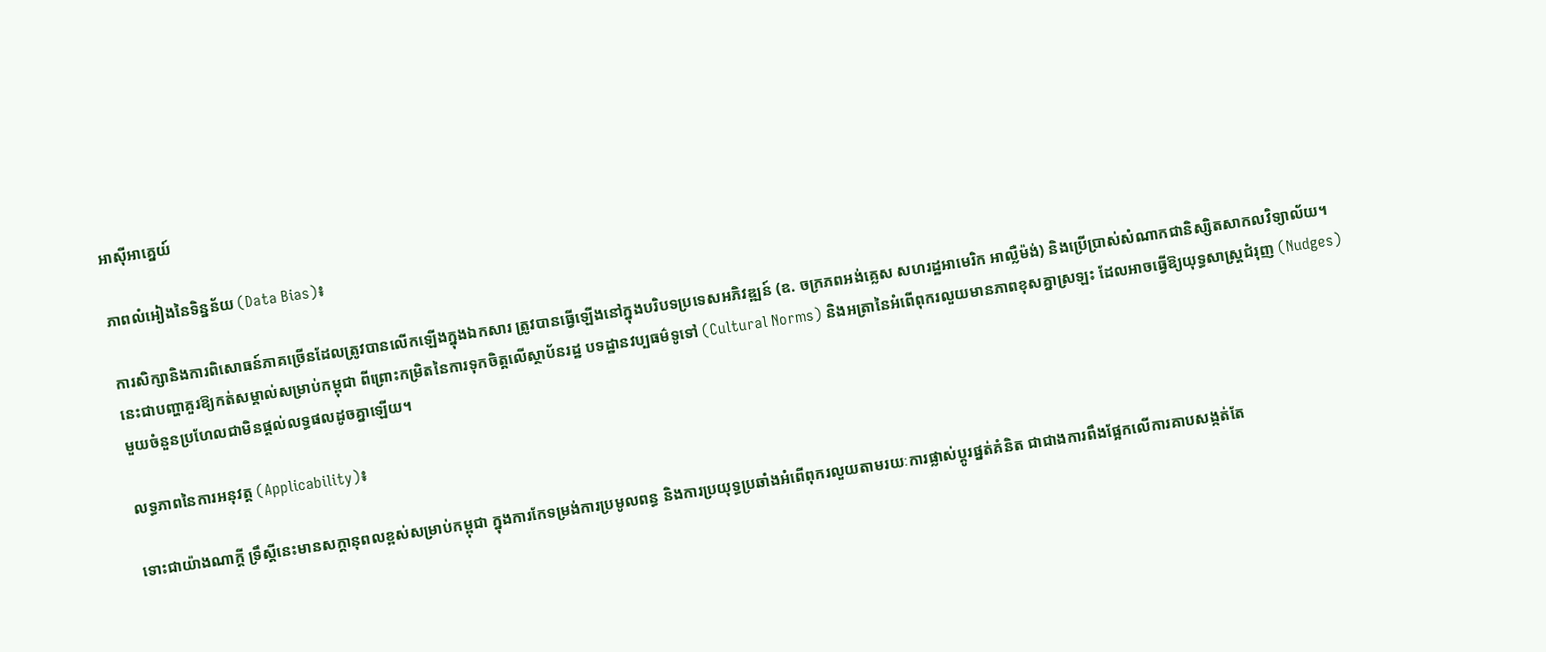អាស៊ីអាគ្នេយ៍

ភាពលំអៀងនៃទិន្នន័យ (Data Bias)៖

ការសិក្សានិងការពិសោធន៍ភាគច្រើនដែលត្រូវបានលើកឡើងក្នុងឯកសារ ត្រូវបានធ្វើឡើងនៅក្នុងបរិបទប្រទេសអភិវឌ្ឍន៍ (ឧ. ចក្រភពអង់គ្លេស សហរដ្ឋអាមេរិក អាល្លឺម៉ង់) និងប្រើប្រាស់សំណាកជានិស្សិតសាកលវិទ្យាល័យ។ នេះជាបញ្ហាគួរឱ្យកត់សម្គាល់សម្រាប់កម្ពុជា ពីព្រោះកម្រិតនៃការទុកចិត្តលើស្ថាប័នរដ្ឋ បទដ្ឋានវប្បធម៌ទូទៅ (Cultural Norms) និងអត្រានៃអំពើពុករលួយមានភាពខុសគ្នាស្រឡះ ដែលអាចធ្វើឱ្យយុទ្ធសាស្ត្រជំរុញ (Nudges) មួយចំនួនប្រហែលជាមិនផ្តល់លទ្ធផលដូចគ្នាឡើយ។

លទ្ធភាពនៃការអនុវត្ត (Applicability)៖

ទោះជាយ៉ាងណាក្តី ទ្រឹស្តីនេះមានសក្តានុពលខ្ពស់សម្រាប់កម្ពុជា ក្នុងការកែទម្រង់ការប្រមូលពន្ធ និងការប្រយុទ្ធប្រឆាំងអំពើពុករលួយតាមរយៈការផ្លាស់ប្តូរផ្នត់គំនិត ជាជាងការពឹងផ្អែកលើការគាបសង្កត់តែ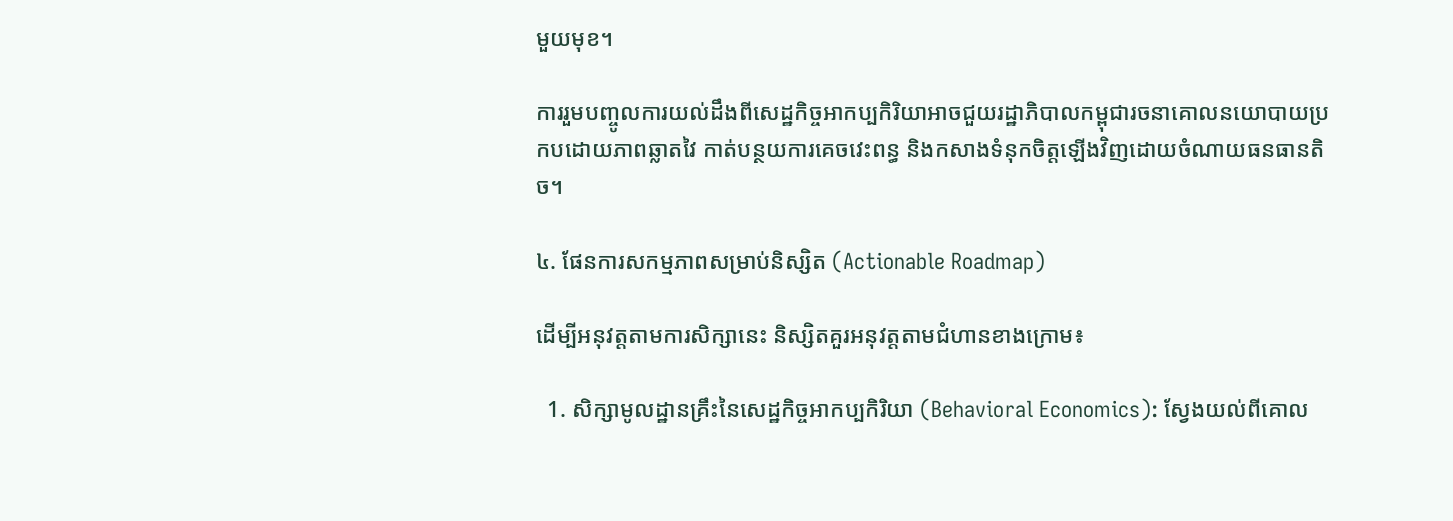មួយមុខ។

ការរួមបញ្ចូលការយល់ដឹងពីសេដ្ឋកិច្ចអាកប្បកិរិយាអាចជួយរដ្ឋាភិបាលកម្ពុជារចនាគោលនយោបាយប្រកបដោយភាពឆ្លាតវៃ កាត់បន្ថយការគេចវេះពន្ធ និងកសាងទំនុកចិត្តឡើងវិញដោយចំណាយធនធានតិច។

៤. ផែនការសកម្មភាពសម្រាប់និស្សិត (Actionable Roadmap)

ដើម្បីអនុវត្តតាមការសិក្សានេះ និស្សិតគួរអនុវត្តតាមជំហានខាងក្រោម៖

  1. សិក្សាមូលដ្ឋានគ្រឹះនៃសេដ្ឋកិច្ចអាកប្បកិរិយា (Behavioral Economics): ស្វែងយល់ពីគោល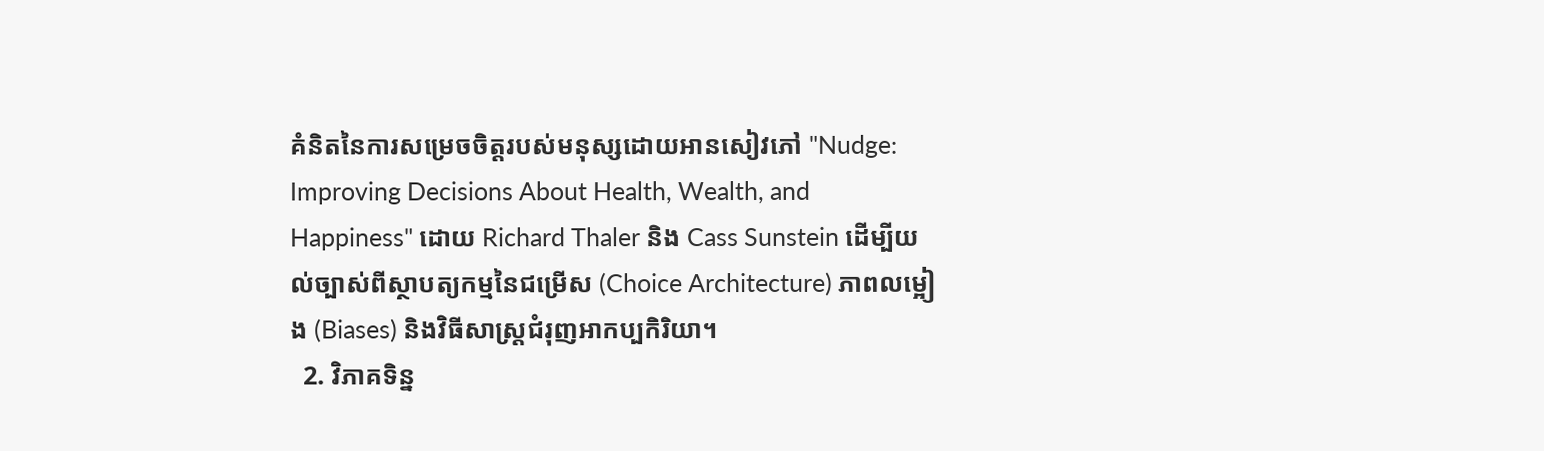គំនិតនៃការសម្រេចចិត្តរបស់មនុស្សដោយអានសៀវភៅ "Nudge: Improving Decisions About Health, Wealth, and Happiness" ដោយ Richard Thaler និង Cass Sunstein ដើម្បីយល់ច្បាស់ពីស្ថាបត្យកម្មនៃជម្រើស (Choice Architecture) ភាពលម្អៀង (Biases) និងវិធីសាស្រ្តជំរុញអាកប្បកិរិយា។
  2. វិភាគទិន្ន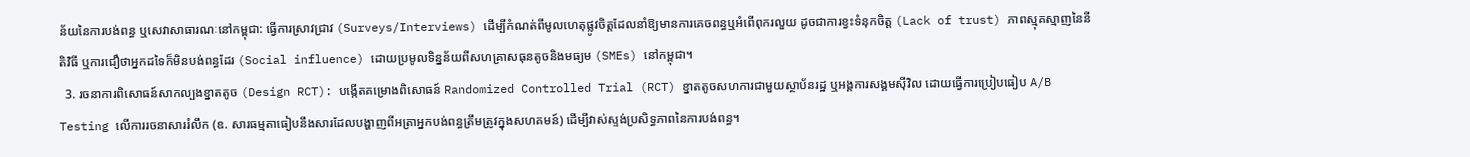ន័យនៃការបង់ពន្ធ ឬសេវាសាធារណៈនៅកម្ពុជា: ធ្វើការស្រាវជ្រាវ (Surveys/Interviews) ដើម្បីកំណត់ពីមូលហេតុផ្លូវចិត្តដែលនាំឱ្យមានការគេចពន្ធឬអំពើពុករលួយ ដូចជាការខ្វះទំនុកចិត្ត (Lack of trust) ភាពស្មុគស្មាញនៃនីតិវិធី ឬការជឿថាអ្នកដទៃក៏មិនបង់ពន្ធដែរ (Social influence) ដោយប្រមូលទិន្នន័យពីសហគ្រាសធុនតូចនិងមធ្យម (SMEs) នៅកម្ពុជា។
  3. រចនាការពិសោធន៍សាកល្បងខ្នាតតូច (Design RCT): បង្កើតគម្រោងពិសោធន៍ Randomized Controlled Trial (RCT) ខ្នាតតូចសហការជាមួយស្ថាប័នរដ្ឋ ឬអង្គការសង្គមស៊ីវិល ដោយធ្វើការប្រៀបធៀប A/B Testing លើការរចនាសាររំលឹក (ឧ. សារធម្មតាធៀបនឹងសារដែលបង្ហាញពីអត្រាអ្នកបង់ពន្ធត្រឹមត្រូវក្នុងសហគមន៍) ដើម្បីវាស់ស្ទង់ប្រសិទ្ធភាពនៃការបង់ពន្ធ។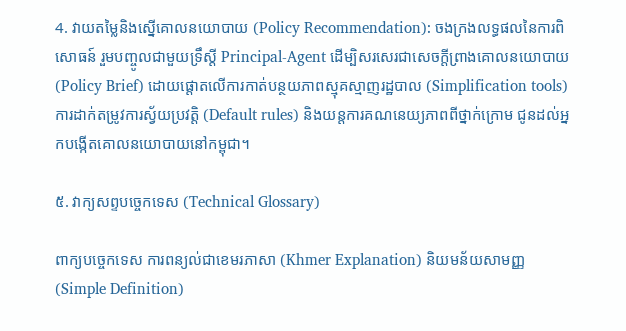4. វាយតម្លៃនិងស្នើគោលនយោបាយ (Policy Recommendation): ចងក្រងលទ្ធផលនៃការពិសោធន៍ រួមបញ្ចូលជាមួយទ្រឹស្តី Principal-Agent ដើម្បិសរសេរជាសេចក្តីព្រាងគោលនយោបាយ (Policy Brief) ដោយផ្តោតលើការកាត់បន្ថយភាពស្មុគស្មាញរដ្ឋបាល (Simplification tools) ការដាក់តម្រូវការស្វ័យប្រវត្តិ (Default rules) និងយន្តការគណនេយ្យភាពពីថ្នាក់ក្រោម ជូនដល់អ្នកបង្កើតគោលនយោបាយនៅកម្ពុជា។

៥. វាក្យសព្ទបច្ចេកទេស (Technical Glossary)

ពាក្យបច្ចេកទេស ការពន្យល់ជាខេមរភាសា (Khmer Explanation) និយមន័យសាមញ្ញ (Simple Definition)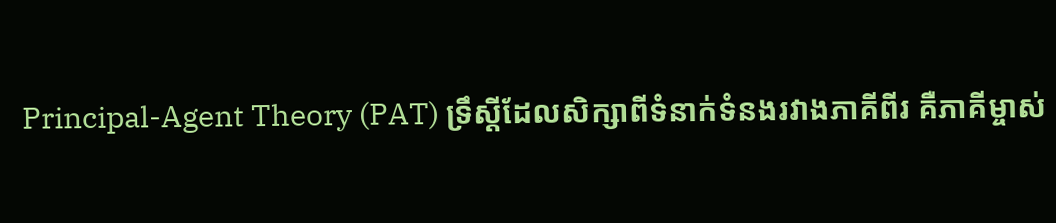Principal-Agent Theory (PAT) ទ្រឹស្តីដែលសិក្សាពីទំនាក់ទំនងរវាងភាគីពីរ គឺភាគីម្ចាស់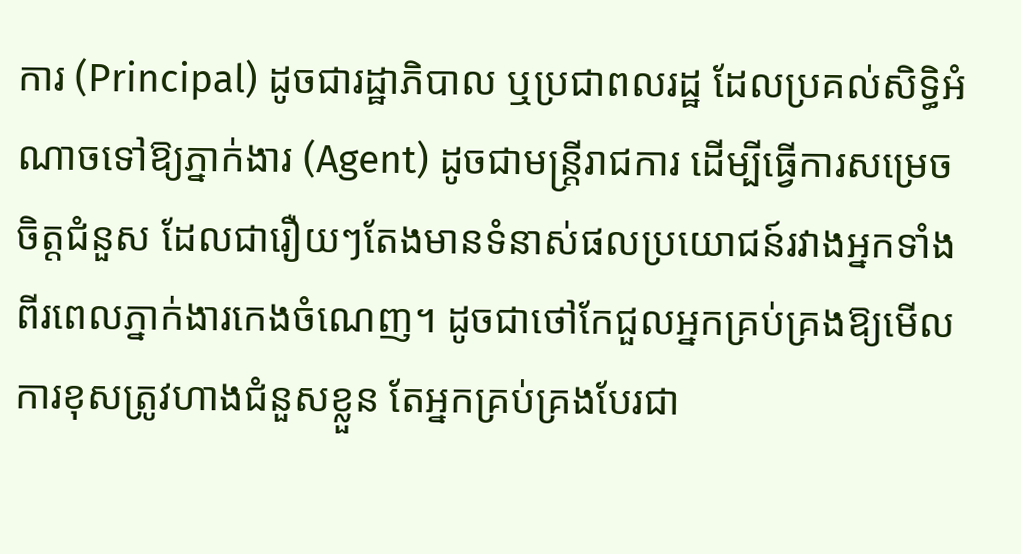ការ (Principal) ដូចជារដ្ឋាភិបាល ឬប្រជាពលរដ្ឋ ដែលប្រគល់សិទ្ធិអំណាចទៅឱ្យភ្នាក់ងារ (Agent) ដូចជាមន្ត្រីរាជការ ដើម្បីធ្វើការសម្រេចចិត្តជំនួស ដែលជារឿយៗតែងមានទំនាស់ផលប្រយោជន៍រវាងអ្នកទាំងពីរពេលភ្នាក់ងារកេងចំណេញ។ ដូចជាថៅកែជួលអ្នកគ្រប់គ្រងឱ្យមើលការខុសត្រូវហាងជំនួសខ្លួន តែអ្នកគ្រប់គ្រងបែរជា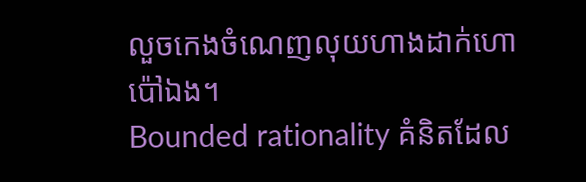លួចកេងចំណេញលុយហាងដាក់ហោប៉ៅឯង។
Bounded rationality គំនិតដែល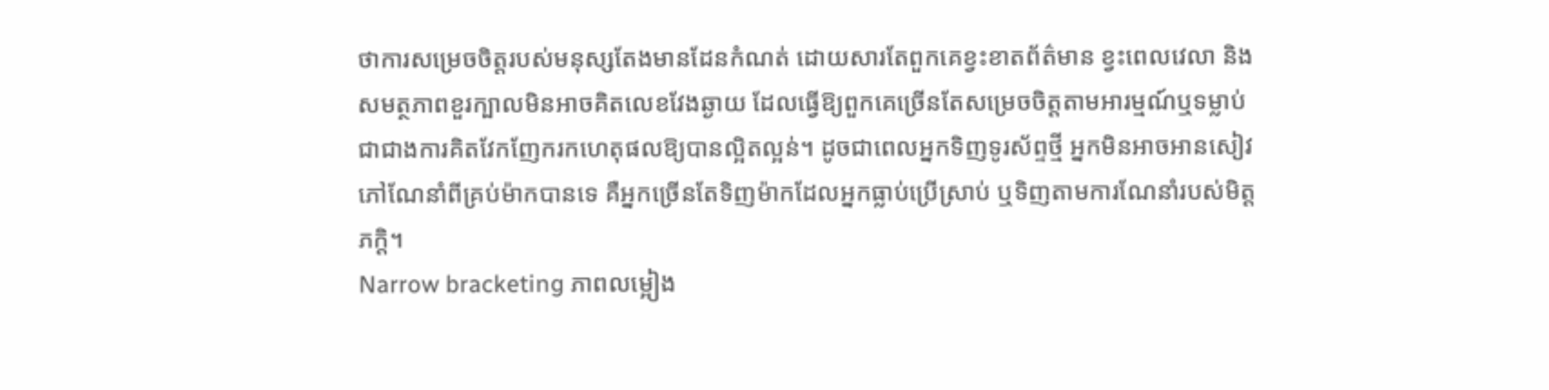ថាការសម្រេចចិត្តរបស់មនុស្សតែងមានដែនកំណត់ ដោយសារតែពួកគេខ្វះខាតព័ត៌មាន ខ្វះពេលវេលា និងសមត្ថភាពខួរក្បាលមិនអាចគិតលេខវែងឆ្ងាយ ដែលធ្វើឱ្យពួកគេច្រើនតែសម្រេចចិត្តតាមអារម្មណ៍ឬទម្លាប់ ជាជាងការគិតវែកញែករកហេតុផលឱ្យបានល្អិតល្អន់។ ដូចជាពេលអ្នកទិញទូរស័ព្ទថ្មី អ្នកមិនអាចអានសៀវភៅណែនាំពីគ្រប់ម៉ាកបានទេ គឺអ្នកច្រើនតែទិញម៉ាកដែលអ្នកធ្លាប់ប្រើស្រាប់ ឬទិញតាមការណែនាំរបស់មិត្តភក្តិ។
Narrow bracketing ភាពលម្អៀង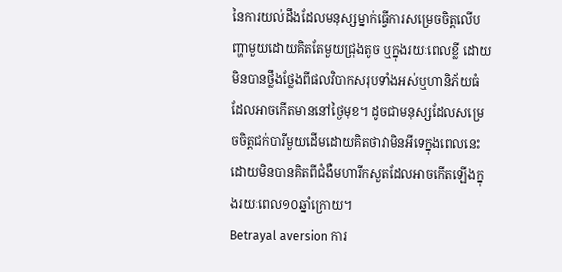នៃការយល់ដឹងដែលមនុស្សម្នាក់ធ្វើការសម្រេចចិត្តលើបញ្ហាមួយដោយគិតតែមួយជ្រុងតូច ឬក្នុងរយៈពេលខ្លី ដោយមិនបានថ្លឹងថ្លែងពីផលវិបាកសរុបទាំងអស់ឬហានិភ័យធំដែលអាចកើតមាននៅថ្ងៃមុខ។ ដូចជាមនុស្សដែលសម្រេចចិត្តជក់បារីមួយដើមដោយគិតថាវាមិនអីទេក្នុងពេលនេះ ដោយមិនបានគិតពីជំងឺមហារីកសួតដែលអាចកើតឡើងក្នុងរយៈពេល១០ឆ្នាំក្រោយ។
Betrayal aversion ការ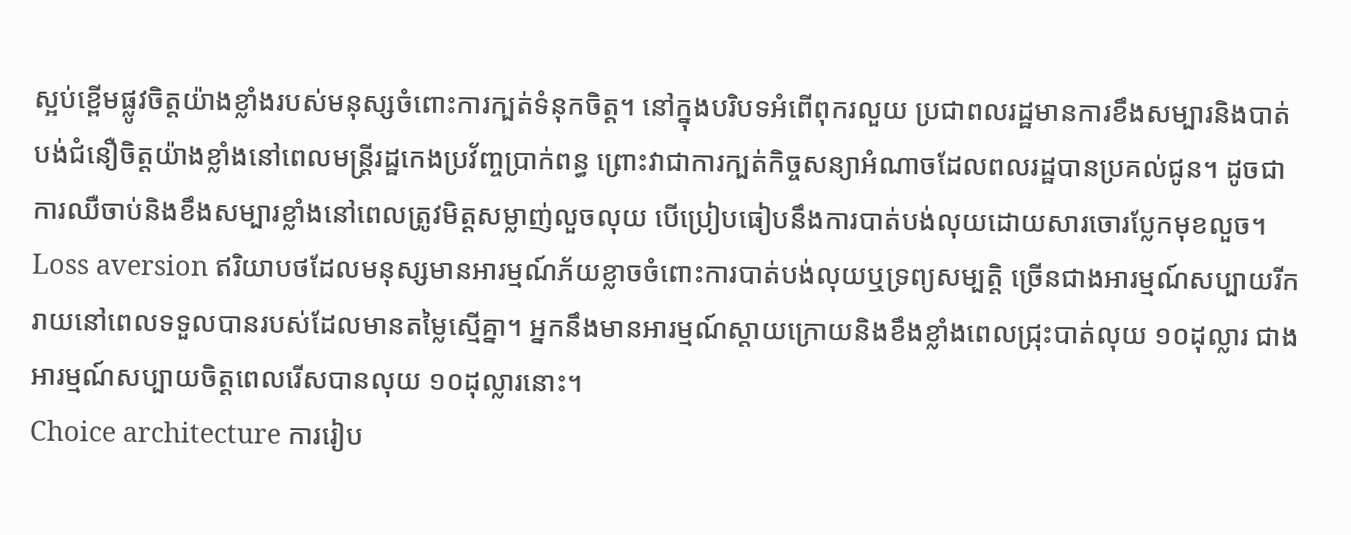ស្អប់ខ្ពើមផ្លូវចិត្តយ៉ាងខ្លាំងរបស់មនុស្សចំពោះការក្បត់ទំនុកចិត្ត។ នៅក្នុងបរិបទអំពើពុករលួយ ប្រជាពលរដ្ឋមានការខឹងសម្បារនិងបាត់បង់ជំនឿចិត្តយ៉ាងខ្លាំងនៅពេលមន្ត្រីរដ្ឋកេងប្រវ័ញ្ចប្រាក់ពន្ធ ព្រោះវាជាការក្បត់កិច្ចសន្យាអំណាចដែលពលរដ្ឋបានប្រគល់ជូន។ ដូចជាការឈឺចាប់និងខឹងសម្បារខ្លាំងនៅពេលត្រូវមិត្តសម្លាញ់លួចលុយ បើប្រៀបធៀបនឹងការបាត់បង់លុយដោយសារចោរប្លែកមុខលួច។
Loss aversion ឥរិយាបថដែលមនុស្សមានអារម្មណ៍ភ័យខ្លាចចំពោះការបាត់បង់លុយឬទ្រព្យសម្បត្តិ ច្រើនជាងអារម្មណ៍សប្បាយរីករាយនៅពេលទទួលបានរបស់ដែលមានតម្លៃស្មើគ្នា។ អ្នកនឹងមានអារម្មណ៍ស្តាយក្រោយនិងខឹងខ្លាំងពេលជ្រុះបាត់លុយ ១០ដុល្លារ ជាងអារម្មណ៍សប្បាយចិត្តពេលរើសបានលុយ ១០ដុល្លារនោះ។
Choice architecture ការរៀប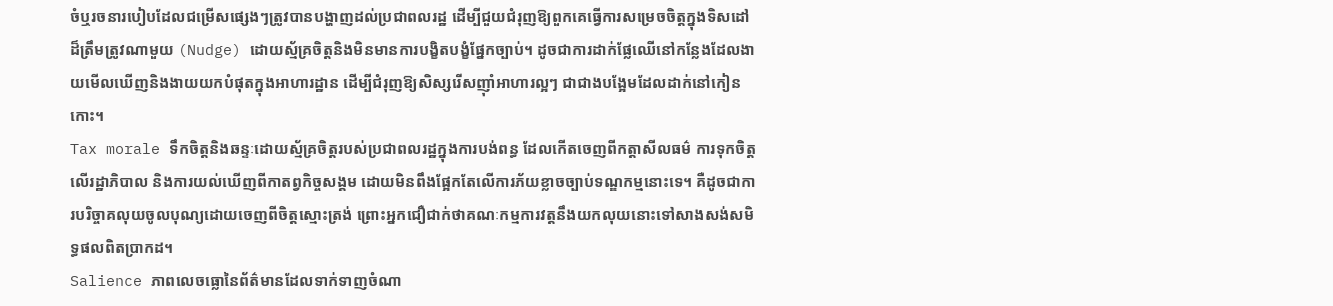ចំឬរចនារបៀបដែលជម្រើសផ្សេងៗត្រូវបានបង្ហាញដល់ប្រជាពលរដ្ឋ ដើម្បីជួយជំរុញឱ្យពួកគេធ្វើការសម្រេចចិត្តក្នុងទិសដៅដ៏ត្រឹមត្រូវណាមួយ (Nudge) ដោយស្ម័គ្រចិត្តនិងមិនមានការបង្ខិតបង្ខំផ្នែកច្បាប់។ ដូចជាការដាក់ផ្លែឈើនៅកន្លែងដែលងាយមើលឃើញនិងងាយយកបំផុតក្នុងអាហារដ្ឋាន ដើម្បីជំរុញឱ្យសិស្សរើសញ៉ាំអាហារល្អៗ ជាជាងបង្អែមដែលដាក់នៅកៀនកោះ។
Tax morale ទឹកចិត្តនិងឆន្ទៈដោយស្ម័គ្រចិត្តរបស់ប្រជាពលរដ្ឋក្នុងការបង់ពន្ធ ដែលកើតចេញពីកត្តាសីលធម៌ ការទុកចិត្តលើរដ្ឋាភិបាល និងការយល់ឃើញពីកាតព្វកិច្ចសង្គម ដោយមិនពឹងផ្អែកតែលើការភ័យខ្លាចច្បាប់ទណ្ឌកម្មនោះទេ។ គឺដូចជាការបរិច្ចាគលុយចូលបុណ្យដោយចេញពីចិត្តស្មោះត្រង់ ព្រោះអ្នកជឿជាក់ថាគណៈកម្មការវត្តនឹងយកលុយនោះទៅសាងសង់សមិទ្ធផលពិតប្រាកដ។
Salience ភាពលេចធ្លោនៃព័ត៌មានដែលទាក់ទាញចំណា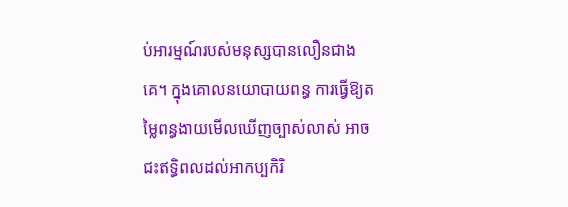ប់អារម្មណ៍របស់មនុស្សបានលឿនជាងគេ។ ក្នុងគោលនយោបាយពន្ធ ការធ្វើឱ្យតម្លៃពន្ធងាយមើលឃើញច្បាស់លាស់ អាចជះឥទ្ធិពលដល់អាកប្បកិរិ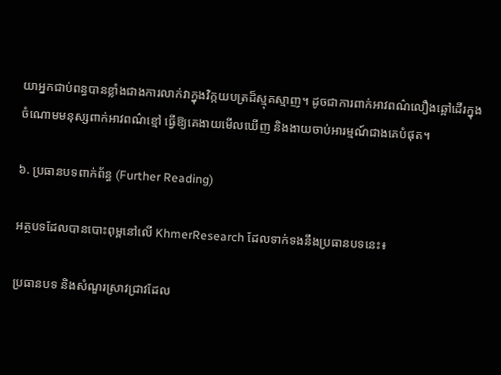យាអ្នកជាប់ពន្ធបានខ្លាំងជាងការលាក់វាក្នុងវិក្កយបត្រដ៏ស្មុគស្មាញ។ ដូចជាការពាក់អាវពណ៌លឿងឆ្អៅដើរក្នុងចំណោមមនុស្សពាក់អាវពណ៌ខ្មៅ ធ្វើឱ្យគេងាយមើលឃើញ និងងាយចាប់អារម្មណ៍ជាងគេបំផុត។

៦. ប្រធានបទពាក់ព័ន្ធ (Further Reading)

អត្ថបទដែលបានបោះពុម្ពនៅលើ KhmerResearch ដែលទាក់ទងនឹងប្រធានបទនេះ៖

ប្រធានបទ និងសំណួរស្រាវជ្រាវដែល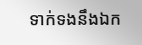ទាក់ទងនឹងឯក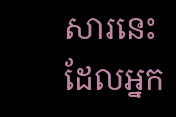សារនេះ ដែលអ្នក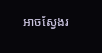អាចស្វែងរ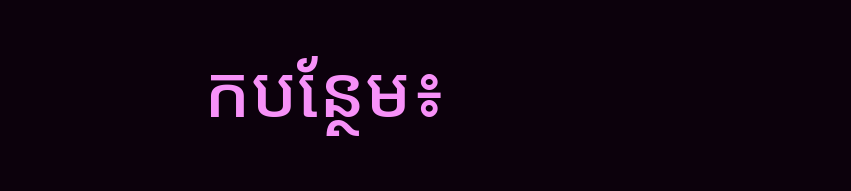កបន្ថែម៖